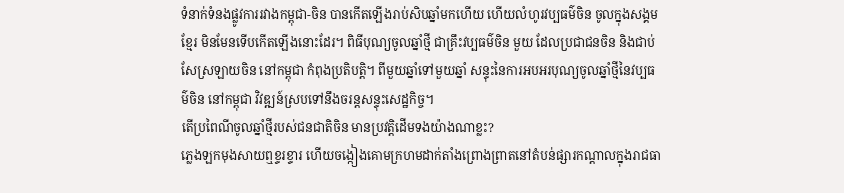ទំនាក់ទំនងផ្លូវការរវាងកម្ពុជា-ចិន បានកើតឡើងរាប់សិបឆ្នាំមកហើយ ហើយលំហូរវប្បធម៌ចិន ចូលក្នុងសង្គមខ្មែរ មិនមែនទើបកើតឡើងនោះដែរ។ ពិធីបុណ្យចូលឆ្នាំថ្មី ជាគ្រឹះវប្បធម៌ចិន មួយ ដែលប្រជាជនចិន និងជាប់សែស្រឡាយចិន នៅកម្ពុជា កំពុងប្រតិបត្តិ។ ពីមួយឆ្នាំទៅមួយឆ្នាំ សន្ទុះនៃការអបអរបុណ្យចូលឆ្នាំថ្មីនៃវប្បធម៌ចិន នៅកម្ពុជា វិវឌ្ឍន៍ស្របទៅនឹងចរន្តសន្ទុះសេដ្ឋកិច្ច។
តើប្រពៃណីចូលឆ្នាំថ្មីរបស់ជនជាតិចិន មានប្រវត្តិដើមទងយ៉ាងណាខ្លះ?
ភ្លេងឡកមុងសាយឮខ្ទរខ្ទារ ហើយចង្កៀងគោមក្រហមដាក់តាំងព្រោងព្រាតនៅតំបន់ផ្សារកណ្ដាលក្នុងរាជធា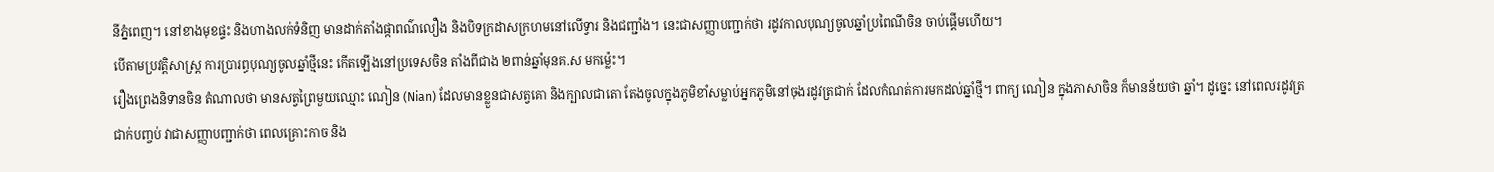នីភ្នំពេញ។ នៅខាងមុខផ្ទះ និងហាងលក់ទំនិញ មានដាក់តាំងផ្កាពណ៌លឿង និងបិទក្រដាសក្រហមនៅលើទ្វារ និងជញ្ជាំង។ នេះជាសញ្ញាបញ្ជាក់ថា រដូវកាលបុណ្យចូលឆ្នាំប្រពៃណីចិន ចាប់ផ្ដើមហើយ។
បើតាមប្រវត្តិសាស្ត្រ ការប្រារព្ធបុណ្យចូលឆ្នាំថ្មីនេះ កើតឡើងនៅប្រទេសចិន តាំងពីជាង ២ពាន់ឆ្នាំមុនគ.ស មកម្ល៉េះ។
រឿងព្រេងនិទានចិន តំណាលថា មានសត្វព្រៃមួយឈ្មោះ ណៀន (Nian) ដែលមានខ្លួនជាសត្វគោ និងក្បាលជាតោ តែងចូលក្នុងភូមិខាំសម្លាប់អ្នកភូមិនៅចុងរដូវត្រជាក់ ដែលកំណត់ការមកដល់ឆ្នាំថ្មី។ ពាក្យ ណៀន ក្នុងភាសាចិន ក៏មានន័យថា ឆ្នាំ។ ដូច្នេះ នៅពេលរដូវត្រជាក់បញ្ចប់ វាជាសញ្ញាបញ្ជាក់ថា ពេលគ្រោះកាច និង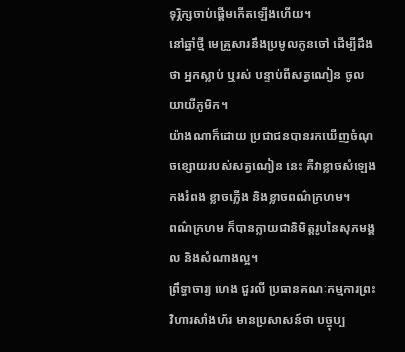ទុរ្ភិក្សចាប់ផ្តើមកើតឡើងហើយ។
នៅឆ្នាំថ្មី មេគ្រួសារនឹងប្រមូលកូនចៅ ដើម្បីដឹងថា អ្នកស្លាប់ ឬរស់ បន្ទាប់ពីសត្វណៀន ចូលយាយីភូមិក។
យ៉ាងណាក៏ដោយ ប្រជាជនបានរកឃើញចំណុចខ្សោយរបស់សត្វណៀន នេះ គឺវាខ្លាចសំឡេងកងរំពង ខ្លាចភ្លើង និងខ្លាចពណ៌ក្រហម។
ពណ៌ក្រហម ក៏បានក្លាយជានិមិត្តរូបនៃសុភមង្គល និងសំណាងល្អ។
ព្រឹទ្ធាចារ្យ ហេង ជួរលី ប្រធានគណៈកម្មការព្រះវិហារសាំងហ័រ មានប្រសាសន៍ថា បច្ចុប្ប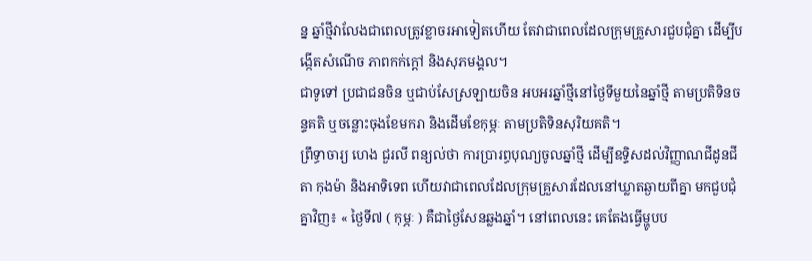ន្ន ឆ្នាំថ្មីវាលែងជាពេលត្រូវខ្លាចរអាទៀតហើយ តែវាជាពេលដែលក្រុមគ្រួសារជួបជុំគ្នា ដើម្បីបង្កើតសំណើច ភាពកក់ក្តៅ និងសុភមង្គល។
ជាទូទៅ ប្រជាជនចិន ឬជាប់សែស្រឡាយចិន អបអរឆ្នាំថ្មីនៅថ្ងៃទីមួយនៃឆ្នាំថ្មី តាមប្រតិទិនចន្ទគតិ ឬចន្លោះចុងខែមករា និងដើមខែកុម្ភៈ តាមប្រតិទិនសុរិយគតិ។
ព្រឹទ្ធាចារ្យ ហេង ជួរលី ពន្យល់ថា ការប្រារព្ធបុណ្យចូលឆ្នាំថ្មី ដើម្បីឧទ្ទិសដល់វិញ្ញាណជីដូនជីតា កុងម៉ា និងអាទិទេព ហើយវាជាពេលដែលក្រុមគ្រួសារដែលនៅឃ្លាតឆ្ងាយពីគ្នា មកជួបជុំគ្នាវិញ៖ « ថ្ងៃទី៧ ( កុម្ភៈ ) គឺជាថ្ងៃសែនឆ្លងឆ្នាំ។ នៅពេលនេះ គេតែងធ្វើម្ហូបប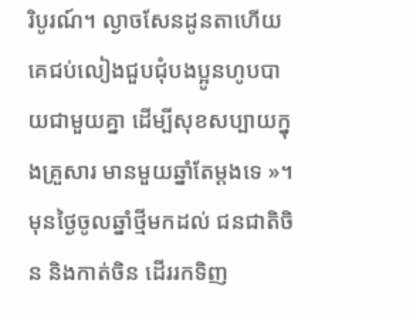រិបូរណ៍។ ល្ងាចសែនដូនតាហើយ គេជប់លៀងជួបជុំបងប្អូនហូបបាយជាមួយគ្នា ដើម្បីសុខសប្បាយក្នុងគ្រួសារ មានមួយឆ្នាំតែម្តងទេ »។
មុនថ្ងៃចូលឆ្នាំថ្មីមកដល់ ជនជាតិចិន និងកាត់ចិន ដើររកទិញ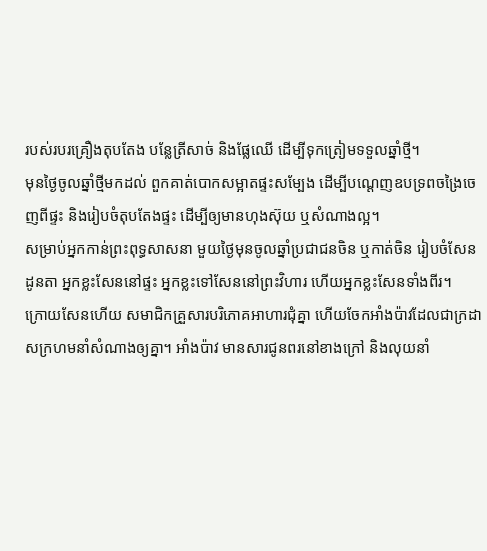របស់របរគ្រឿងតុបតែង បន្លែត្រីសាច់ និងផ្លែឈើ ដើម្បីទុកត្រៀមទទួលឆ្នាំថ្មី។
មុនថ្ងៃចូលឆ្នាំថ្មីមកដល់ ពួកគាត់បោកសម្អាតផ្ទះសម្បែង ដើម្បីបណ្ដេញឧបទ្រពចង្រៃចេញពីផ្ទះ និងរៀបចំតុបតែងផ្ទះ ដើម្បីឲ្យមានហុងស៊ុយ ឬសំណាងល្អ។
សម្រាប់អ្នកកាន់ព្រះពុទ្ធសាសនា មួយថ្ងៃមុនចូលឆ្នាំប្រជាជនចិន ឬកាត់ចិន រៀបចំសែនដូនតា អ្នកខ្លះសែននៅផ្ទះ អ្នកខ្លះទៅសែននៅព្រះវិហារ ហើយអ្នកខ្លះសែនទាំងពីរ។
ក្រោយសែនហើយ សមាជិកគ្រួសារបរិភោគអាហារជុំគ្នា ហើយចែកអាំងប៉ាវដែលជាក្រដាសក្រហមនាំសំណាងឲ្យគ្នា។ អាំងប៉ាវ មានសារជូនពរនៅខាងក្រៅ និងលុយនាំ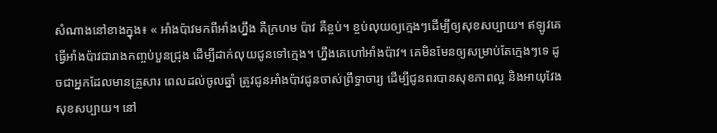សំណាងនៅខាងក្នុង៖ « អាំងប៉ាវមកពីអាំងហ្នឹង គឺក្រហម ប៉ាវ គឺខ្ចប់។ ខ្ចប់លុយឲ្យក្មេងៗដើម្បីឲ្យសុខសប្បាយ។ ឥឡូវគេធ្វើអាំងប៉ាវជារាងកញ្ចប់បួនជ្រុង ដើម្បីដាក់លុយជូនទៅក្មេង។ ហ្នឹងគេហៅអាំងប៉ាវ។ គេមិនមែនឲ្យសម្រាប់តែក្មេងៗទេ ដូចជាអ្នកដែលមានគ្រួសារ ពេលដល់ចូលឆ្នាំ ត្រូវជូនអាំងប៉ាវជូនចាស់ព្រឹទ្ធាចារ្យ ដើម្បីជូនពរបានសុខភាពល្អ និងអាយុវែង សុខសប្បាយ។ នៅ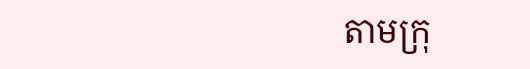តាមក្រុ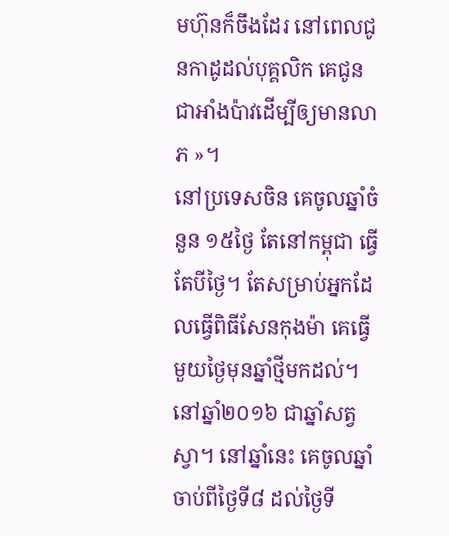មហ៊ុនក៏ចឹងដែរ នៅពេលជូនកាដូដល់បុគ្គលិក គេជូនជាអាំងប៉ាវដើម្បីឲ្យមានលាភ »។
នៅប្រទេសចិន គេចូលឆ្នាំចំនួន ១៥ថ្ងៃ តែនៅកម្ពុជា ធ្វើតែបីថ្ងៃ។ តែសម្រាប់អ្នកដែលធ្វើពិធីសែនកុងម៉ា គេធ្វើមួយថ្ងៃមុនឆ្នាំថ្មីមកដល់។ នៅឆ្នាំ២០១៦ ជាឆ្នាំសត្វស្វា។ នៅឆ្នាំនេះ គេចូលឆ្នាំចាប់ពីថ្ងៃទី៨ ដល់ថ្ងៃទី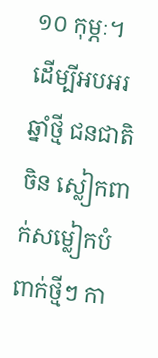១០ កុម្ភៈ។
ដើម្បីអបអរឆ្នាំថ្មី ជនជាតិចិន ស្លៀកពាក់សម្លៀកបំពាក់ថ្មីៗ កា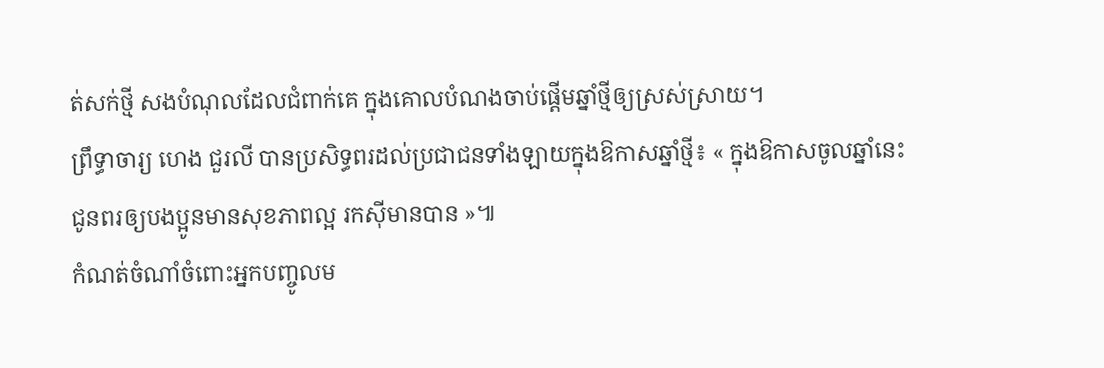ត់សក់ថ្មី សងបំណុលដែលជំពាក់គេ ក្នុងគោលបំណងចាប់ផ្ដើមឆ្នាំថ្មីឲ្យស្រស់ស្រាយ។
ព្រឹទ្ធាចារ្យ ហេង ជួរលី បានប្រសិទ្ធពរដល់ប្រជាជនទាំងឡាយក្នុងឱកាសឆ្នាំថ្មី៖ « ក្នុងឱកាសចូលឆ្នាំនេះ ជូនពរឲ្យបងប្អូនមានសុខភាពល្អ រកស៊ីមានបាន »៕
កំណត់ចំណាំចំពោះអ្នកបញ្ចូលម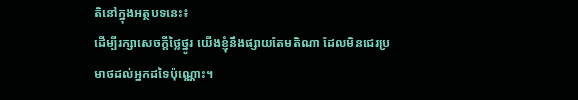តិនៅក្នុងអត្ថបទនេះ៖
ដើម្បីរក្សាសេចក្ដីថ្លៃថ្នូរ យើងខ្ញុំនឹងផ្សាយតែមតិណា ដែលមិនជេរប្រមាថដល់អ្នកដទៃប៉ុណ្ណោះ។